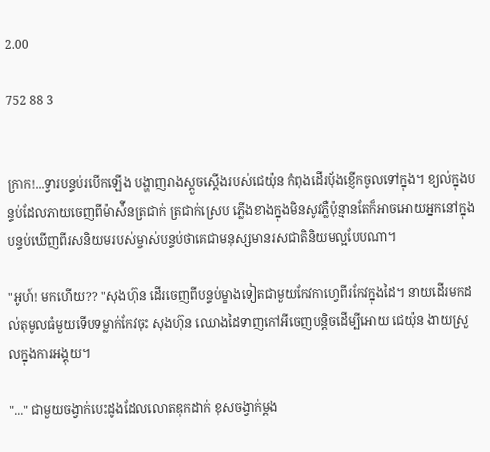2.00

752 88 3


ក្រាក!...ទ្វារបន្ទប់របេីកឡេីង បង្ហាញរាងស្ដួចស្ដេីងរបស់ជេយ៉ុន កំពុងដេីរប៉័ងខ្ញេីកចូលទៅក្នុង។ ខ្យល់ក្នុងបន្ទប់ដែលភាយចេញពីម៉ាស៉ីនត្រជាក់ ត្រជាក់ស្រេប ភ្លេីងខាងក្នុងមិនសូវភ្លឺប៉ុន្មានតែក៏អាចអោយអ្នកនៅក្នុងបន្ទប់ឃេីញពីរសនិយមរបស់ម្ចាស់បន្ទប់ថាគេជាមនុស្សមានរសជាតិនិយមល្អបែបណា។

"អូហ៍! មកហេីយ?? "សុងហ៊ុន ដេីរចេញពីបន្ទប់ម្ខាងទៀតជាមួយកែវកាហ្វេពីរកែវក្នុងដៃ។ នាយដេីរមកដល់តុមូលធំមួយទេីបទម្លាក់កែវចុះ សុងហ៊ុន ឈោងដៃទាញកៅអីចេញបន្តិចដេីម្បីអោយ ជេយ៉ុន ងាយស្រួលក្នុងការអង្គុយ។

"..." ជាមួយចង្វាក់បេះដូងដែលលោតឌុកដាក់ ខុសចង្វាក់ម្ដង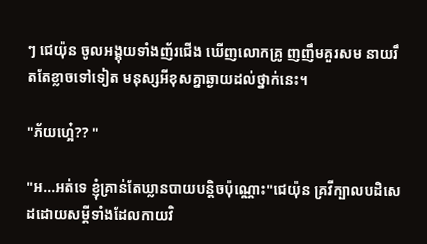ៗ ជេយ៉ុន ចូលអង្គុយទាំងញ័រជេីង ឃេីញលោកគ្រូ ញញឹមគួរសម នាយរឹតតែខ្លាចទៅទៀត មនុស្សអីខុសគ្នាឆ្ងាយដល់ថ្នាក់នេះ។

"ភ័យហ្អេ៎?? "

"អ...អត់ទេ ខ្ញុំគ្រាន់តែឃ្លានបាយបន្តិចប៉ុណ្ណោះ"ជេយ៉ុន គ្រវីក្បាលបដិសេដដោយសម្ដីទាំងដែលកាយវិ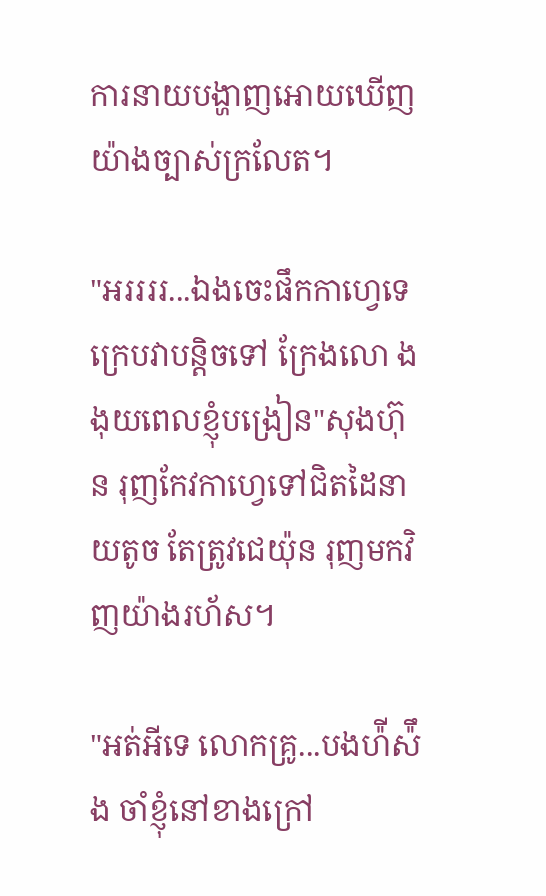ការនាយបង្ហាញអោយឃេីញយ៉ាងច្បាស់ក្រលែត។

"អររររ...ឯងចេះផឹកកាហ្វេទេ ក្រេបវាបន្តិចទៅ ក្រែងលោ ងងុយពេលខ្ញុំបង្រៀន"សុងហ៊ុន រុញកែវកាហ្វេទៅជិតដៃនាយតូច តែត្រូវជេយ៉ុន រុញមកវិញយ៉ាងរហ័ស។

"អត់អីទេ លោកគ្រូ...បងហ៉ីស៉ឹង ចាំខ្ញុំនៅខាងក្រៅ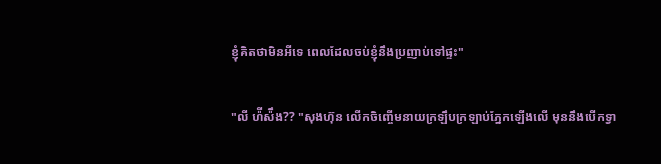ខ្ញុំគិតថាមិនអីទេ ពេលដែលចប់ខ្ញុំនឹងប្រញាប់ទៅផ្ទះ"

"លី ហ៉ីស៉ឹង?? "សុងហ៊ុន លេីកចិញ្ចេីមនាយក្រឡឹបក្រឡាប់ភ្នែកឡេីងលេី មុននឹងបេីកទ្វា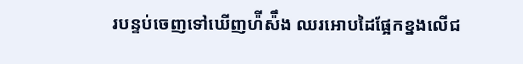របន្ទប់ចេញទៅឃេីញហ៉ីស៉ឹង ឈរអោបដៃផ្អែកខ្នងលេីជ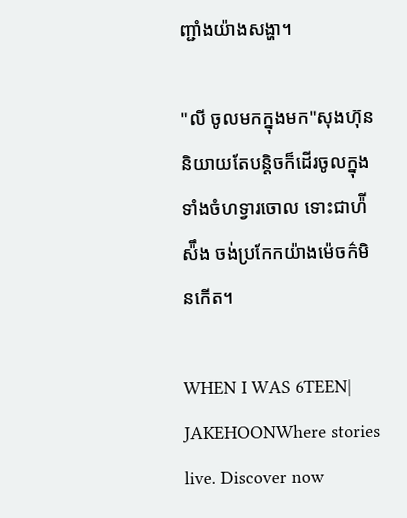ញ្ជាំងយ៉ាងសង្ហា។

"លី ចូលមកក្នុងមក"សុងហ៊ុន និយាយតែបន្តិចក៏ដេីរចូលក្នុងទាំងចំហទ្វារចោល ទោះជាហ៉ីស៉ឹង ចង់ប្រកែកយ៉ាងម៉េចក៌មិនកេីត។

WHEN I WAS 6TEEN| JAKEHOONWhere stories live. Discover now